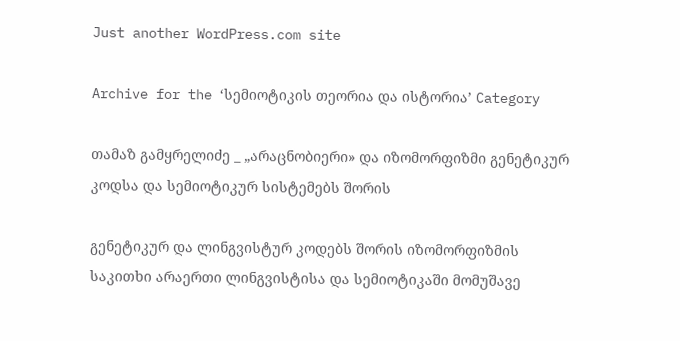Just another WordPress.com site

Archive for the ‘სემიოტიკის თეორია და ისტორია’ Category

თამაზ გამყრელიძე _ „არაცნობიერი» და იზომორფიზმი გენეტიკურ კოდსა და სემიოტიკურ სისტემებს შორის

გენეტიკურ და ლინგვისტურ კოდებს შორის იზომორფიზმის საკითხი არაერთი ლინგვისტისა და სემიოტიკაში მომუშავე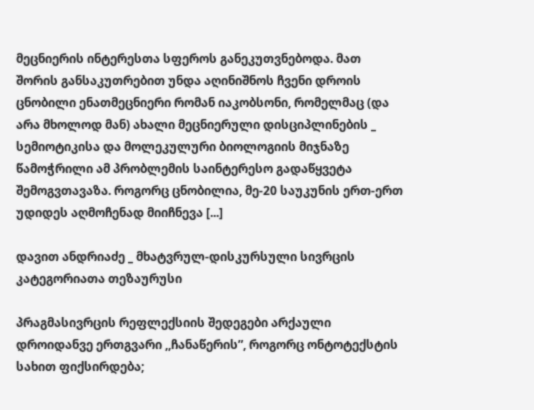მეცნიერის ინტერესთა სფეროს განეკუთვნებოდა. მათ შორის განსაკუთრებით უნდა აღინიშნოს ჩვენი დროის ცნობილი ენათმეცნიერი რომან იაკობსონი, რომელმაც (და არა მხოლოდ მან) ახალი მეცნიერული დისციპლინების _ სემიოტიკისა და მოლეკულური ბიოლოგიის მიჯნაზე წამოჭრილი ამ პრობლემის საინტერესო გადაწყვეტა შემოგვთავაზა. როგორც ცნობილია, მე-20 საუკუნის ერთ-ერთ უდიდეს აღმოჩენად მიიჩნევა [...]

დავით ანდრიაძე _ მხატვრულ-დისკურსული სივრცის კატეგორიათა თეზაურუსი

პრაგმასივრცის რეფლექსიის შედეგები არქაული დროიდანვე ერთგვარი ,,ჩანაწერის”, როგორც ონტოტექსტის სახით ფიქსირდება;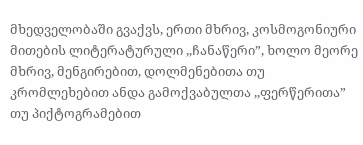მხედველობაში გვაქვს, ერთი მხრივ, კოსმოგონიური მითების ლიტერატურული ,,ჩანაწერი”, ხოლო მეორე მხრივ, მენგირებით, დოლმენებითა თუ კრომლეხებით ანდა გამოქვაბულთა ,,ფერწერითა” თუ პიქტოგრამებით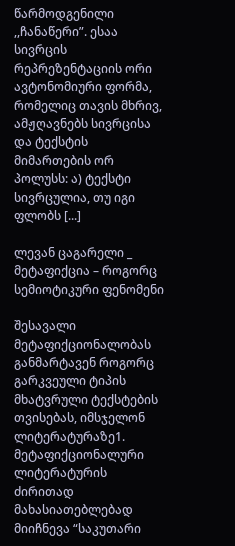წარმოდგენილი ,,ჩანაწერი”. ესაა სივრცის რეპრეზენტაციის ორი ავტონომიური ფორმა, რომელიც თავის მხრივ, ამჟღავნებს სივრცისა და ტექსტის მიმართების ორ პოლუსს: ა) ტექსტი სივრცულია, თუ იგი ფლობს [...]

ლევან ცაგარელი _ მეტაფიქცია – როგორც სემიოტიკური ფენომენი

შესავალი მეტაფიქციონალობას განმარტავენ როგორც გარკვეული ტიპის მხატვრული ტექსტების თვისებას, იმსჯელონ ლიტერატურაზე1. მეტაფიქციონალური ლიტერატურის ძირითად მახასიათებლებად მიიჩნევა “საკუთარი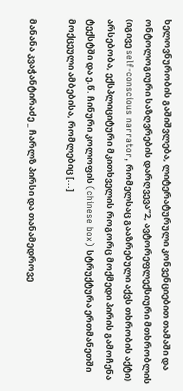ხელოვნურობის გაშიშვლება, ლიტერატურული კონვენციებით თამაში და ონტოლოგიური საზღვრების დარღვევა”2, ავტორეფლექსიური მთხრობლის (იგივე self-conscious narrator, რომელსაც გააზრებული აქვს თხრობის აქტი) არსებობა, ექსპლიციტური მკითხველის როგორც მოქმედი პირის გამოჩენა ტექსტში და ე.წ. ჩინური კოლოფის (chinese box) სტრუქტურა ერთმანეთში მოქცეული ამბებისა, რომლებიც [...]

მანანა კვაჭანტირაძე _ ჩარლზ პირსი და თანამედროვე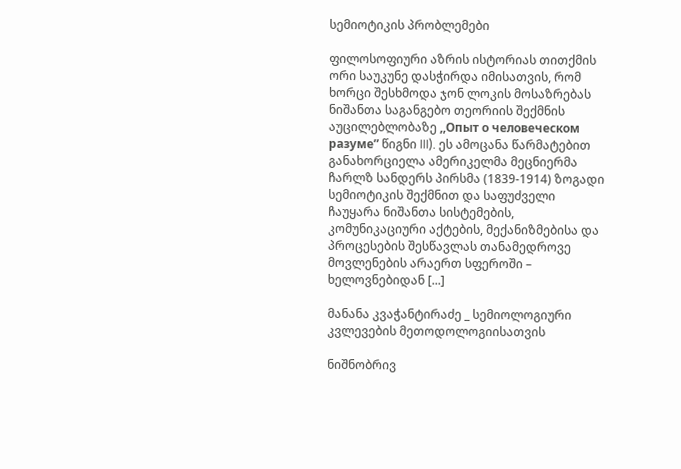სემიოტიკის პრობლემები

ფილოსოფიური აზრის ისტორიას თითქმის ორი საუკუნე დასჭირდა იმისათვის, რომ ხორცი შესხმოდა ჯონ ლოკის მოსაზრებას ნიშანთა საგანგებო თეორიის შექმნის აუცილებლობაზე ,,Опыт о человеческом разуме” წიგნი III). ეს ამოცანა წარმატებით განახორციელა ამერიკელმა მეცნიერმა ჩარლზ სანდერს პირსმა (1839-1914) ზოგადი სემიოტიკის შექმნით და საფუძველი ჩაუყარა ნიშანთა სისტემების, კომუნიკაციური აქტების, მექანიზმებისა და პროცესების შესწავლას თანამედროვე მოვლენების არაერთ სფეროში – ხელოვნებიდან [...]

მანანა კვაჭანტირაძე _ სემიოლოგიური კვლევების მეთოდოლოგიისათვის

ნიშნობრივ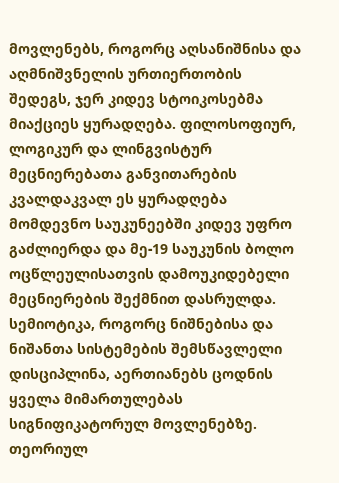მოვლენებს, როგორც აღსანიშნისა და აღმნიშვნელის ურთიერთობის შედეგს, ჯერ კიდევ სტოიკოსებმა მიაქციეს ყურადღება. ფილოსოფიურ, ლოგიკურ და ლინგვისტურ მეცნიერებათა განვითარების კვალდაკვალ ეს ყურადღება მომდევნო საუკუნეებში კიდევ უფრო გაძლიერდა და მე-19 საუკუნის ბოლო ოცწლეულისათვის დამოუკიდებელი მეცნიერების შექმნით დასრულდა. სემიოტიკა, როგორც ნიშნებისა და ნიშანთა სისტემების შემსწავლელი დისციპლინა, აერთიანებს ცოდნის ყველა მიმართულებას სიგნიფიკატორულ მოვლენებზე. თეორიულ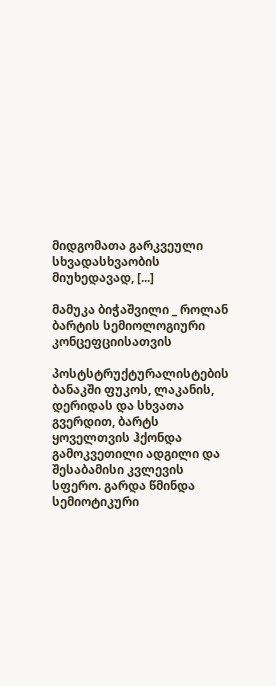მიდგომათა გარკვეული სხვადასხვაობის მიუხედავად, [...]

მამუკა ბიჭაშვილი _ როლან ბარტის სემიოლოგიური კონცეფციისათვის

პოსტსტრუქტურალისტების ბანაკში ფუკოს, ლაკანის, დერიდას და სხვათა გვერდით, ბარტს ყოველთვის ჰქონდა გამოკვეთილი ადგილი და შესაბამისი კვლევის სფერო. გარდა წმინდა სემიოტიკური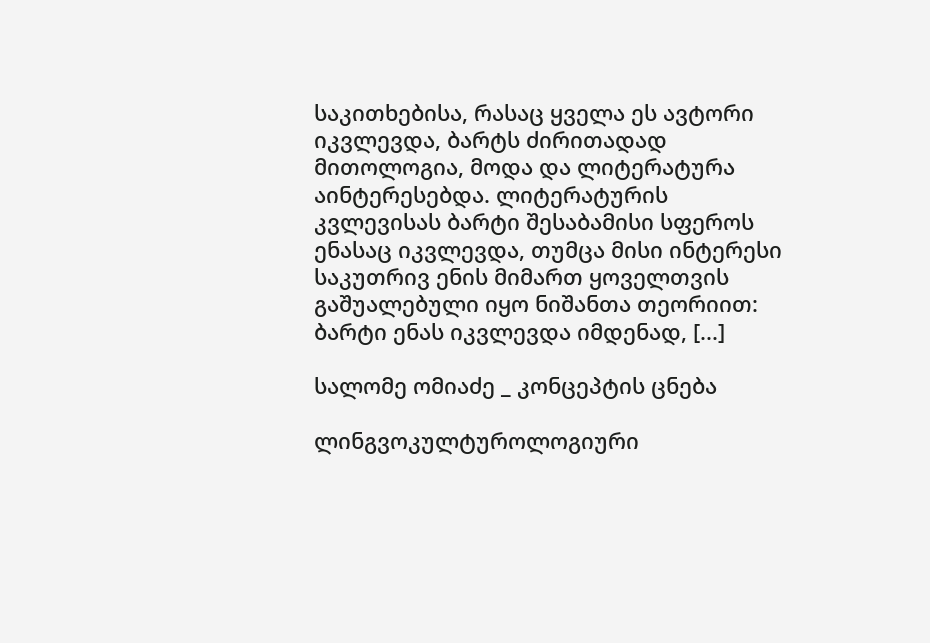საკითხებისა, რასაც ყველა ეს ავტორი იკვლევდა, ბარტს ძირითადად მითოლოგია, მოდა და ლიტერატურა აინტერესებდა. ლიტერატურის კვლევისას ბარტი შესაბამისი სფეროს ენასაც იკვლევდა, თუმცა მისი ინტერესი საკუთრივ ენის მიმართ ყოველთვის გაშუალებული იყო ნიშანთა თეორიით: ბარტი ენას იკვლევდა იმდენად, [...]

სალომე ომიაძე _ კონცეპტის ცნება

ლინგვოკულტუროლოგიური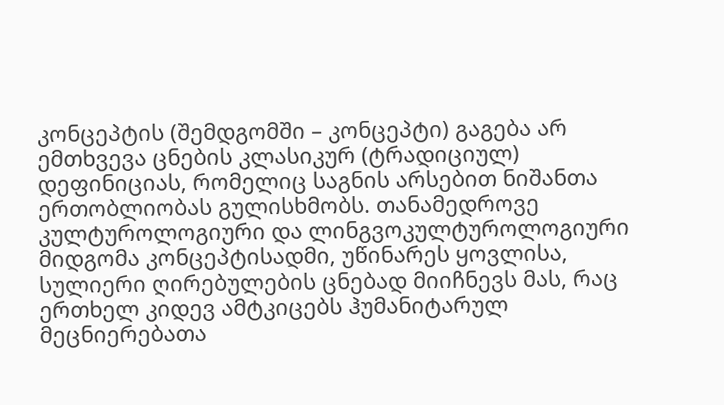კონცეპტის (შემდგომში – კონცეპტი) გაგება არ ემთხვევა ცნების კლასიკურ (ტრადიციულ) დეფინიციას, რომელიც საგნის არსებით ნიშანთა ერთობლიობას გულისხმობს. თანამედროვე კულტუროლოგიური და ლინგვოკულტუროლოგიური მიდგომა კონცეპტისადმი, უწინარეს ყოვლისა, სულიერი ღირებულების ცნებად მიიჩნევს მას, რაც ერთხელ კიდევ ამტკიცებს ჰუმანიტარულ მეცნიერებათა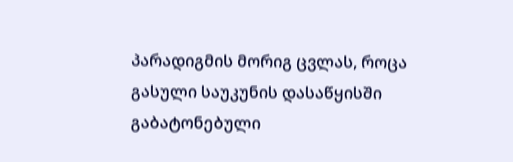პარადიგმის მორიგ ცვლას, როცა გასული საუკუნის დასაწყისში გაბატონებული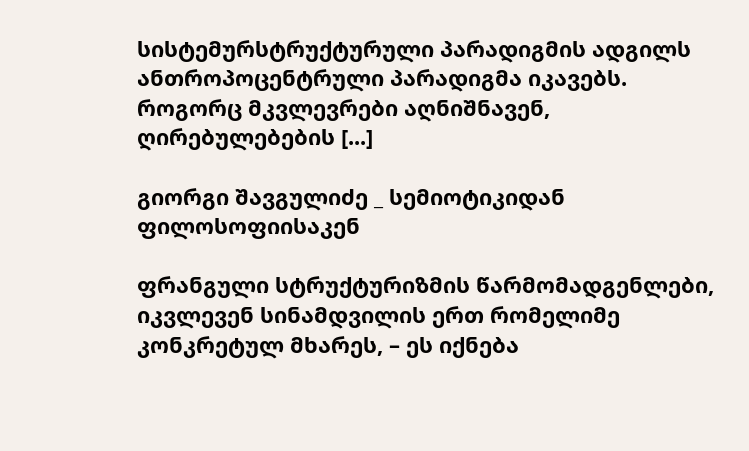სისტემურსტრუქტურული პარადიგმის ადგილს ანთროპოცენტრული პარადიგმა იკავებს. როგორც მკვლევრები აღნიშნავენ, ღირებულებების [...]

გიორგი შავგულიძე _ სემიოტიკიდან ფილოსოფიისაკენ

ფრანგული სტრუქტურიზმის წარმომადგენლები, იკვლევენ სინამდვილის ერთ რომელიმე კონკრეტულ მხარეს, – ეს იქნება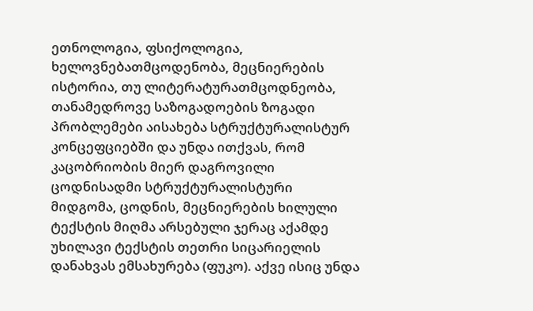ეთნოლოგია, ფსიქოლოგია, ხელოვნებათმცოდენობა, მეცნიერების ისტორია, თუ ლიტერატურათმცოდნეობა, თანამედროვე საზოგადოების ზოგადი პრობლემები აისახება სტრუქტურალისტურ კონცეფციებში და უნდა ითქვას, რომ კაცობრიობის მიერ დაგროვილი ცოდნისადმი სტრუქტურალისტური მიდგომა, ცოდნის, მეცნიერების ხილული ტექსტის მიღმა არსებული ჯერაც აქამდე უხილავი ტექსტის თეთრი სიცარიელის დანახვას ემსახურება (ფუკო). აქვე ისიც უნდა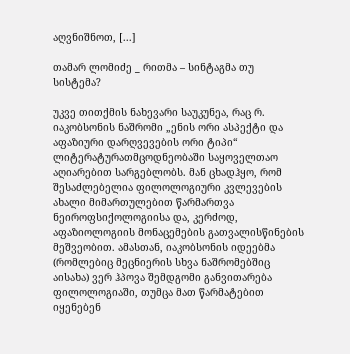აღვნიშნოთ, [...]

თამარ ლომიძე _ რითმა – სინტაგმა თუ სისტემა?

უკვე თითქმის ნახევარი საუკუნეა, რაც რ. იაკობსონის ნაშრომი „ენის ორი ასპექტი და აფაზიური დარღვევების ორი ტიპი“ ლიტერატურათმცოდნეობაში საყოველთაო აღიარებით სარგებლობს. მან ცხადჰყო, რომ შესაძლებელია ფილოლოგიური კვლევების ახალი მიმართულებით წარმართვა ნეიროფსიქოლოგიისა და, კერძოდ, აფაზიოლოგიის მონაცემების გათვალისწინების მეშვეობით. ამასთან, იაკობსონის იდეებმა (რომლებიც მეცნიერის სხვა ნაშრომებშიც აისახა) ვერ ჰპოვა შემდგომი განვითარება ფილოლოგიაში, თუმცა მათ წარმატებით იყენებენ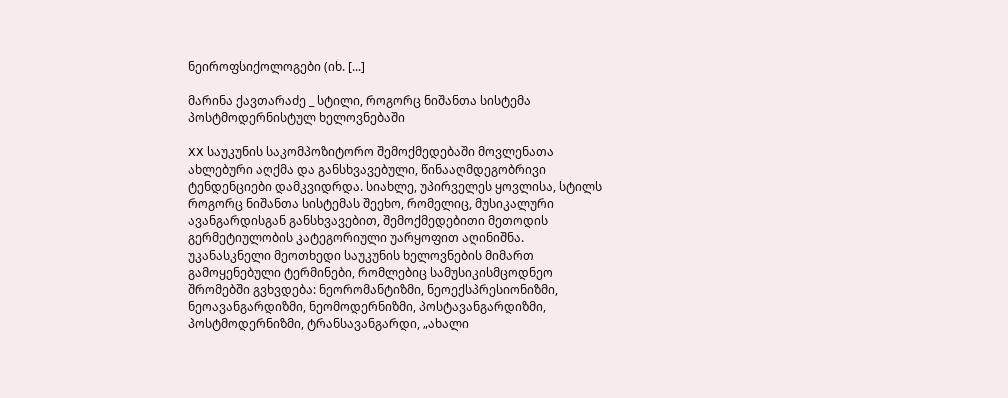ნეიროფსიქოლოგები (იხ. [...]

მარინა ქავთარაძე _ სტილი, როგორც ნიშანთა სისტემა პოსტმოდერნისტულ ხელოვნებაში

XX საუკუნის საკომპოზიტორო შემოქმედებაში მოვლენათა ახლებური აღქმა და განსხვავებული, წინააღმდეგობრივი ტენდენციები დამკვიდრდა. სიახლე, უპირველეს ყოვლისა, სტილს როგორც ნიშანთა სისტემას შეეხო, რომელიც, მუსიკალური ავანგარდისგან განსხვავებით, შემოქმედებითი მეთოდის გერმეტიულობის კატეგორიული უარყოფით აღინიშნა. უკანასკნელი მეოთხედი საუკუნის ხელოვნების მიმართ გამოყენებული ტერმინები, რომლებიც სამუსიკისმცოდნეო შრომებში გვხვდება: ნეორომანტიზმი, ნეოექსპრესიონიზმი, ნეოავანგარდიზმი, ნეომოდერნიზმი, პოსტავანგარდიზმი, პოსტმოდერნიზმი, ტრანსავანგარდი, „ახალი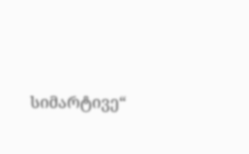სიმარტივე“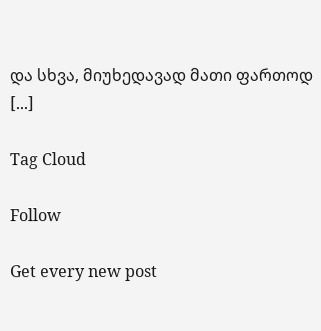და სხვა, მიუხედავად მათი ფართოდ [...]

Tag Cloud

Follow

Get every new post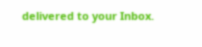delivered to your Inbox.